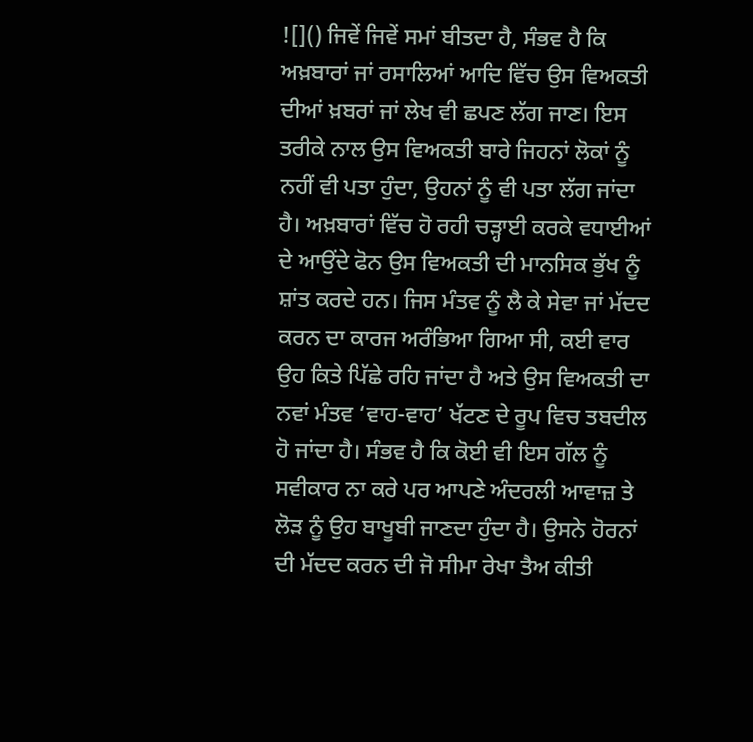![]() ਜਿਵੇਂ ਜਿਵੇਂ ਸਮਾਂ ਬੀਤਦਾ ਹੈ, ਸੰਭਵ ਹੈ ਕਿ ਅਖ਼ਬਾਰਾਂ ਜਾਂ ਰਸਾਲਿਆਂ ਆਦਿ ਵਿੱਚ ਉਸ ਵਿਅਕਤੀ ਦੀਆਂ ਖ਼ਬਰਾਂ ਜਾਂ ਲੇਖ ਵੀ ਛਪਣ ਲੱਗ ਜਾਣ। ਇਸ ਤਰੀਕੇ ਨਾਲ ਉਸ ਵਿਅਕਤੀ ਬਾਰੇ ਜਿਹਨਾਂ ਲੋਕਾਂ ਨੂੰ ਨਹੀਂ ਵੀ ਪਤਾ ਹੁੰਦਾ, ਉਹਨਾਂ ਨੂੰ ਵੀ ਪਤਾ ਲੱਗ ਜਾਂਦਾ ਹੈ। ਅਖ਼ਬਾਰਾਂ ਵਿੱਚ ਹੋ ਰਹੀ ਚੜ੍ਹਾਈ ਕਰਕੇ ਵਧਾਈਆਂ ਦੇ ਆਉਂਦੇ ਫੋਨ ਉਸ ਵਿਅਕਤੀ ਦੀ ਮਾਨਸਿਕ ਭੁੱਖ ਨੂੰ ਸ਼ਾਂਤ ਕਰਦੇ ਹਨ। ਜਿਸ ਮੰਤਵ ਨੂੰ ਲੈ ਕੇ ਸੇਵਾ ਜਾਂ ਮੱਦਦ ਕਰਨ ਦਾ ਕਾਰਜ ਅਰੰਭਿਆ ਗਿਆ ਸੀ, ਕਈ ਵਾਰ ਉਹ ਕਿਤੇ ਪਿੱਛੇ ਰਹਿ ਜਾਂਦਾ ਹੈ ਅਤੇ ਉਸ ਵਿਅਕਤੀ ਦਾ ਨਵਾਂ ਮੰਤਵ ‘ਵਾਹ-ਵਾਹ’ ਖੱਟਣ ਦੇ ਰੂਪ ਵਿਚ ਤਬਦੀਲ ਹੋ ਜਾਂਦਾ ਹੈ। ਸੰਭਵ ਹੈ ਕਿ ਕੋਈ ਵੀ ਇਸ ਗੱਲ ਨੂੰ ਸਵੀਕਾਰ ਨਾ ਕਰੇ ਪਰ ਆਪਣੇ ਅੰਦਰਲੀ ਆਵਾਜ਼ ਤੇ ਲੋੜ ਨੂੰ ਉਹ ਬਾਖੂਬੀ ਜਾਣਦਾ ਹੁੰਦਾ ਹੈ। ਉਸਨੇ ਹੋਰਨਾਂ ਦੀ ਮੱਦਦ ਕਰਨ ਦੀ ਜੋ ਸੀਮਾ ਰੇਖਾ ਤੈਅ ਕੀਤੀ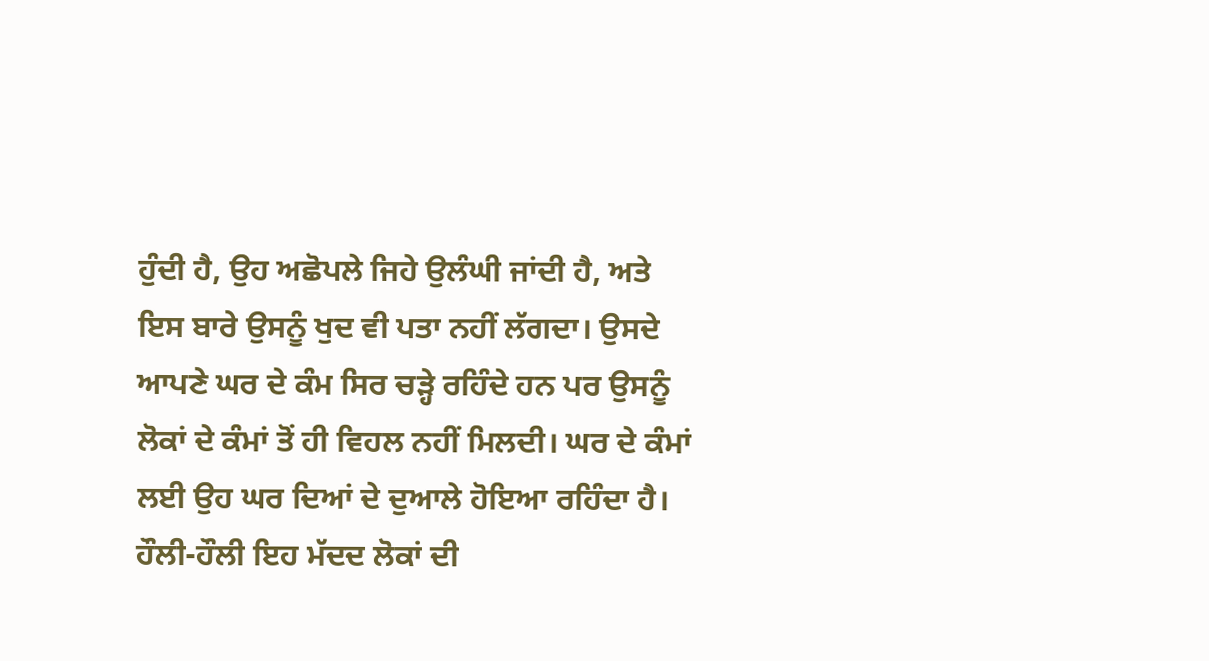ਹੁੰਦੀ ਹੈ, ਉਹ ਅਛੋਪਲੇ ਜਿਹੇ ਉਲੰਘੀ ਜਾਂਦੀ ਹੈ, ਅਤੇ ਇਸ ਬਾਰੇ ਉਸਨੂੰ ਖੁਦ ਵੀ ਪਤਾ ਨਹੀਂ ਲੱਗਦਾ। ਉਸਦੇ ਆਪਣੇ ਘਰ ਦੇ ਕੰਮ ਸਿਰ ਚੜ੍ਹੇ ਰਹਿੰਦੇ ਹਨ ਪਰ ਉਸਨੂੰ ਲੋਕਾਂ ਦੇ ਕੰਮਾਂ ਤੋਂ ਹੀ ਵਿਹਲ ਨਹੀਂ ਮਿਲਦੀ। ਘਰ ਦੇ ਕੰਮਾਂ ਲਈ ਉਹ ਘਰ ਦਿਆਂ ਦੇ ਦੁਆਲੇ ਹੋਇਆ ਰਹਿੰਦਾ ਹੈ। ਹੌਲੀ-ਹੌਲੀ ਇਹ ਮੱਦਦ ਲੋਕਾਂ ਦੀ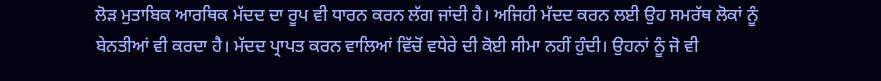ਲੋੜ ਮੁਤਾਬਿਕ ਆਰਥਿਕ ਮੱਦਦ ਦਾ ਰੂਪ ਵੀ ਧਾਰਨ ਕਰਨ ਲੱਗ ਜਾਂਦੀ ਹੈ। ਅਜਿਹੀ ਮੱਦਦ ਕਰਨ ਲਈ ਉਹ ਸਮਰੱਥ ਲੋਕਾਂ ਨੂੰ ਬੇਨਤੀਆਂ ਵੀ ਕਰਦਾ ਹੈ। ਮੱਦਦ ਪ੍ਰਾਪਤ ਕਰਨ ਵਾਲਿਆਂ ਵਿੱਚੋਂ ਵਧੇਰੇ ਦੀ ਕੋਈ ਸੀਮਾ ਨਹੀਂ ਹੁੰਦੀ। ਉਹਨਾਂ ਨੂੰ ਜੋ ਵੀ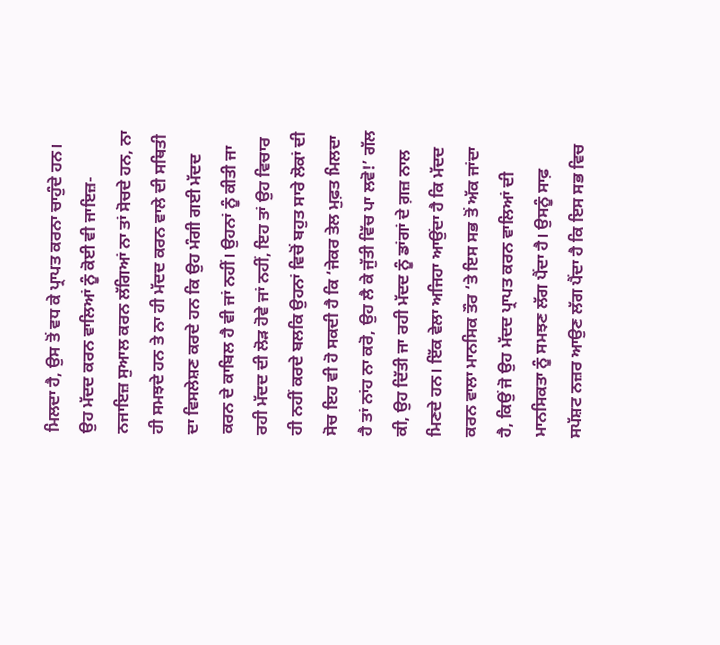ਮਿਲਦਾ ਹੈ, ਉਸ ਤੋਂ ਵਧ ਕੇ ਪ੍ਰਾਪਤ ਕਰਨਾ ਚਾਹੁੰਦੇ ਹਨ। ਉਹ ਮੱਦਦ ਕਰਨ ਵਾਲਿਆਂ ਨੂੰ ਕੋਈ ਵੀ ਜਾਇਜ਼-ਨਜਾਇਜ਼ ਸੁਆਲ ਕਰਨ ਲੱਗਿਆਂ ਨਾ ਤਾਂ ਸੋਚਦੇ ਹਨ, ਨਾ ਹੀ ਸਮਝਦੇ ਹਨ ਤੇ ਨਾ ਹੀ ਮੱਦਦ ਕਰਨ ਵਾਲੇ ਦੀ ਸਥਿਤੀ ਦਾ ਵਿਸਲੇਸ਼ਣ ਕਰਦੇ ਹਨ ਕਿ ਉਹ ਮੰਗੀ ਗਈ ਮੱਦਦ ਕਰਨ ਦੇ ਕਾਬਿਲ ਹੈ ਵੀ ਜਾਂ ਨਹੀਂ। ਉਹਨਾਂ ਨੂੰ ਕੀਤੀ ਜਾ ਰਹੀ ਮੱਦਦ ਦੀ ਲੋੜ ਹੋਵੇ ਜਾਂ ਨਹੀਂ, ਇਹ ਤਾਂ ਉਹ ਵਿਚਾਰ ਹੀ ਨਹੀਂ ਕਰਦੇ ਬਲਕਿ ਉਹਨਾਂ ਵਿਚੋਂ ਬਹੁਤ ਸਾਰੇ ਲੋਕਾਂ ਦੀ ਸੋਚ ਇਹ ਵੀ ਹੋ ਸਕਦੀ ਹੈ ਕਿ ‘ਜੇਕਰ ਤੇਲ ਮੁਫ਼ਤ ਮਿਲਦਾ ਹੈ ਤਾਂ ਨਾਂਹ ਨਾ ਕਰੋ, ਉਹ ਲੈ ਕੇ ਜੁੱਤੀ ਵਿੱਚ ਪਾ ਲਵੋ!’ ਗੱਲ ਕੀ, ਉਹ ਦਿੱਤੀ ਜਾ ਰਹੀ ਮੱਦਦ ਨੂੰ ਡਾਂਗਾਂ ਦੇ ਗ਼ਜ਼ ਨਾਲ ਮਿਣਦੇ ਹਨ। ਇੱਕ ਵੇਲਾ ਅਜਿਹਾ ਆਉਂਦਾ ਹੈ ਕਿ ਮੱਦਦ ਕਰਨ ਵਾਲਾ ਮਾਨਸਿਕ ਤੌਰ ‘ਤੇ ਇਸ ਸਭ ਤੋਂ ਅੱਕ ਜਾਂਦਾ ਹੈ, ਕਿਉਂ ਜੋ ਉਹ ਮੱਦਦ ਪ੍ਰਾਪਤ ਕਰਨ ਵਾਲਿਆਂ ਦੀ ਮਾਨਸਿਕਤਾ ਨੂੰ ਸਮਝਣ ਲੱਗ ਪੈਂਦਾ ਹੈ। ਉਸਨੂੰ ਸਾਫ਼ ਸਪੱਸ਼ਟ ਨਜ਼ਰ ਆਉਣ ਲੱਗ ਪੈਂਦਾ ਹੈ ਕਿ ਇਸ ਸਭ ਵਿਚ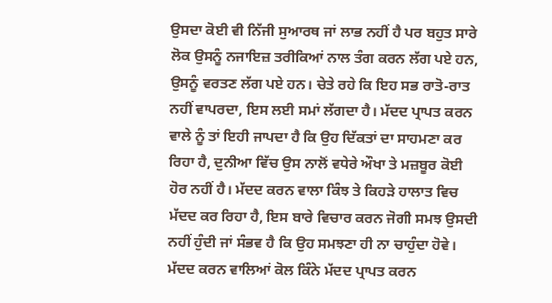ਉਸਦਾ ਕੋਈ ਵੀ ਨਿੱਜੀ ਸੁਆਰਥ ਜਾਂ ਲਾਭ ਨਹੀਂ ਹੈ ਪਰ ਬਹੁਤ ਸਾਰੇ ਲੋਕ ਉਸਨੂੰ ਨਜਾਇਜ਼ ਤਰੀਕਿਆਂ ਨਾਲ ਤੰਗ ਕਰਨ ਲੱਗ ਪਏ ਹਨ, ਉਸਨੂੰ ਵਰਤਣ ਲੱਗ ਪਏ ਹਨ। ਚੇਤੇ ਰਹੇ ਕਿ ਇਹ ਸਭ ਰਾਤੋ-ਰਾਤ ਨਹੀਂ ਵਾਪਰਦਾ, ਇਸ ਲਈ ਸਮਾਂ ਲੱਗਦਾ ਹੈ। ਮੱਦਦ ਪ੍ਰਾਪਤ ਕਰਨ ਵਾਲੇ ਨੂੰ ਤਾਂ ਇਹੀ ਜਾਪਦਾ ਹੈ ਕਿ ਉਹ ਦਿੱਕਤਾਂ ਦਾ ਸਾਹਮਣਾ ਕਰ ਰਿਹਾ ਹੈ, ਦੁਨੀਆ ਵਿੱਚ ਉਸ ਨਾਲੋਂ ਵਧੇਰੇ ਔਖਾ ਤੇ ਮਜ਼ਬੂਰ ਕੋਈ ਹੋਰ ਨਹੀਂ ਹੈ। ਮੱਦਦ ਕਰਨ ਵਾਲਾ ਕਿੰਝ ਤੇ ਕਿਹੜੇ ਹਾਲਾਤ ਵਿਚ ਮੱਦਦ ਕਰ ਰਿਹਾ ਹੈ, ਇਸ ਬਾਰੇ ਵਿਚਾਰ ਕਰਨ ਜੋਗੀ ਸਮਝ ਉਸਦੀ ਨਹੀਂ ਹੁੰਦੀ ਜਾਂ ਸੰਭਵ ਹੈ ਕਿ ਉਹ ਸਮਝਣਾ ਹੀ ਨਾ ਚਾਹੁੰਦਾ ਹੋਵੇ। ਮੱਦਦ ਕਰਨ ਵਾਲਿਆਂ ਕੋਲ ਕਿੰਨੇ ਮੱਦਦ ਪ੍ਰਾਪਤ ਕਰਨ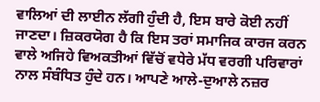ਵਾਲਿਆਂ ਦੀ ਲਾਈਨ ਲੱਗੀ ਹੁੰਦੀ ਹੈ, ਇਸ ਬਾਰੇ ਕੋਈ ਨਹੀਂ ਜਾਣਦਾ। ਜ਼ਿਕਰਯੋਗ ਹੈ ਕਿ ਇਸ ਤਰਾਂ ਸਮਾਜਿਕ ਕਾਰਜ ਕਰਨ ਵਾਲੇ ਅਜਿਹੇ ਵਿਅਕਤੀਆਂ ਵਿੱਚੋਂ ਵਧੇਰੇ ਮੱਧ ਵਰਗੀ ਪਰਿਵਾਰਾਂ ਨਾਲ ਸੰਬੰਧਿਤ ਹੁੰਦੇ ਹਨ। ਆਪਣੇ ਆਲੇ-ਦੁਆਲੇ ਨਜ਼ਰ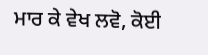ਮਾਰ ਕੇ ਵੇਖ ਲਵੋ, ਕੋਈ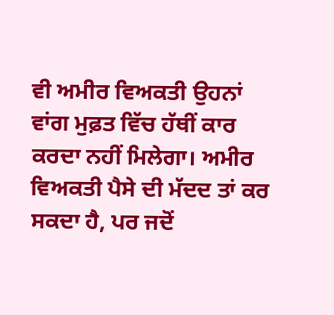ਵੀ ਅਮੀਰ ਵਿਅਕਤੀ ਉਹਨਾਂ ਵਾਂਗ ਮੁਫ਼ਤ ਵਿੱਚ ਹੱਥੀਂ ਕਾਰ ਕਰਦਾ ਨਹੀਂ ਮਿਲੇਗਾ। ਅਮੀਰ ਵਿਅਕਤੀ ਪੈਸੇ ਦੀ ਮੱਦਦ ਤਾਂ ਕਰ ਸਕਦਾ ਹੈ, ਪਰ ਜਦੋਂ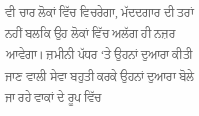ਵੀ ਚਾਰ ਲੋਕਾਂ ਵਿੱਚ ਵਿਚਰੇਗਾ, ਮੱਦਦਗਾਰ ਦੀ ਤਰਾਂ ਨਹੀਂ ਬਲਕਿ ਉਹ ਲੋਕਾਂ ਵਿੱਚ ਅਲੱਗ ਹੀ ਨਜ਼ਰ ਆਵੇਗਾ। ਜ਼ਮੀਨੀ ਪੱਧਰ ‘ਤੇ ਉਹਨਾਂ ਦੁਆਰਾ ਕੀਤੀ ਜਾਣ ਵਾਲੀ ਸੇਵਾ ਬਹੁਤੀ ਕਰਕੇ ਉਹਨਾਂ ਦੁਆਰਾ ਬੋਲੇ ਜਾ ਰਹੇ ਵਾਕਾਂ ਦੇ ਰੂਪ ਵਿੱਚ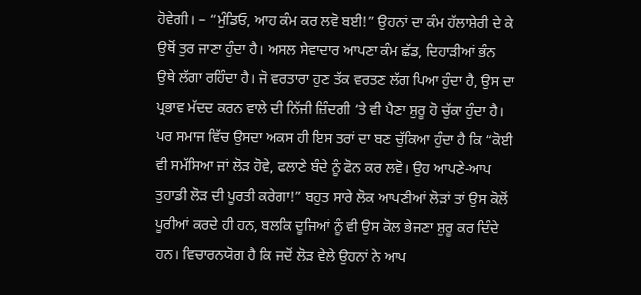ਹੋਵੇਗੀ। – “ਮੁੰਡਿਓ, ਆਹ ਕੰਮ ਕਰ ਲਵੋ ਬਈ!” ਉਹਨਾਂ ਦਾ ਕੰਮ ਹੱਲਾਸ਼ੇਰੀ ਦੇ ਕੇ ਉਥੋਂ ਤੁਰ ਜਾਣਾ ਹੁੰਦਾ ਹੈ। ਅਸਲ ਸੇਵਾਦਾਰ ਆਪਣਾ ਕੰਮ ਛੱਡ, ਦਿਹਾੜੀਆਂ ਭੰਨ ਉਥੇ ਲੱਗਾ ਰਹਿੰਦਾ ਹੈ। ਜੋ ਵਰਤਾਰਾ ਹੁਣ ਤੱਕ ਵਰਤਣ ਲੱਗ ਪਿਆ ਹੁੰਦਾ ਹੈ, ਉਸ ਦਾ ਪ੍ਰਭਾਵ ਮੱਦਦ ਕਰਨ ਵਾਲੇ ਦੀ ਨਿੱਜੀ ਜ਼ਿੰਦਗੀ ‘ਤੇ ਵੀ ਪੈਣਾ ਸ਼ੁਰੂ ਹੋ ਚੁੱਕਾ ਹੁੰਦਾ ਹੈ। ਪਰ ਸਮਾਜ ਵਿੱਚ ਉਸਦਾ ਅਕਸ ਹੀ ਇਸ ਤਰਾਂ ਦਾ ਬਣ ਚੁੱਕਿਆ ਹੁੰਦਾ ਹੈ ਕਿ “ਕੋਈ ਵੀ ਸਮੱਸਿਆ ਜਾਂ ਲੋੜ ਹੋਵੇ, ਫਲਾਣੇ ਬੰਦੇ ਨੂੰ ਫੋਨ ਕਰ ਲਵੋ। ਉਹ ਆਪਣੇ-ਆਪ ਤੁਹਾਡੀ ਲੋੜ ਦੀ ਪੂਰਤੀ ਕਰੇਗਾ!” ਬਹੁਤ ਸਾਰੇ ਲੋਕ ਆਪਣੀਆਂ ਲੋੜਾਂ ਤਾਂ ਉਸ ਕੋਲੋਂ ਪੂਰੀਆਂ ਕਰਦੇ ਹੀ ਹਨ, ਬਲਕਿ ਦੂਜਿਆਂ ਨੂੰ ਵੀ ਉਸ ਕੋਲ ਭੇਜਣਾ ਸ਼ੁਰੂ ਕਰ ਦਿੰਦੇ ਹਨ। ਵਿਚਾਰਨਯੋਗ ਹੈ ਕਿ ਜਦੋਂ ਲੋੜ ਵੇਲੇ ਉਹਨਾਂ ਨੇ ਆਪ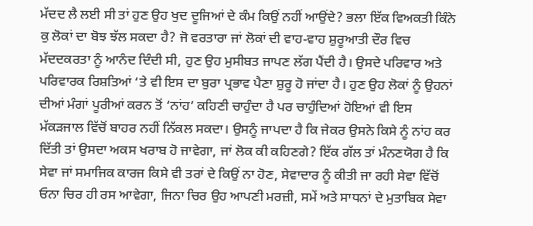ਮੱਦਦ ਲੈ ਲਈ ਸੀ ਤਾਂ ਹੁਣ ਉਹ ਖੁਦ ਦੂਜਿਆਂ ਦੇ ਕੰਮ ਕਿਉਂ ਨਹੀਂ ਆਉਂਦੇ? ਭਲਾ ਇੱਕ ਵਿਅਕਤੀ ਕਿੰਨੇ ਕੁ ਲੋਕਾਂ ਦਾ ਬੋਝ ਝੱਲ ਸਕਦਾ ਹੈ? ਜੋ ਵਰਤਾਰਾ ਜਾਂ ਲੋਕਾਂ ਦੀ ਵਾਹ-ਵਾਹ ਸ਼ੁਰੂਆਤੀ ਦੌਰ ਵਿਚ ਮੱਦਦਕਰਤਾ ਨੂੰ ਆਨੰਦ ਦਿੰਦੀ ਸੀ, ਹੁਣ ਉਹ ਮੁਸੀਬਤ ਜਾਪਣ ਲੱਗ ਪੈਂਦੀ ਹੈ। ਉਸਦੇ ਪਰਿਵਾਰ ਅਤੇ ਪਰਿਵਾਰਕ ਰਿਸ਼ਤਿਆਂ ‘ਤੇ ਵੀ ਇਸ ਦਾ ਬੁਰਾ ਪ੍ਰਭਾਵ ਪੈਣਾ ਸ਼ੁਰੂ ਹੋ ਜਾਂਦਾ ਹੈ। ਹੁਣ ਉਹ ਲੋਕਾਂ ਨੂੰ ਉਹਨਾਂ ਦੀਆਂ ਮੰਗਾਂ ਪੂਰੀਆਂ ਕਰਨ ਤੋਂ ‘ਨਾਂਹ’ ਕਹਿਣੀ ਚਾਹੁੰਦਾ ਹੈ ਪਰ ਚਾਹੁੰਦਿਆਂ ਹੋਇਆਂ ਵੀ ਇਸ ਮੱਕੜਜਾਲ ਵਿੱਚੋਂ ਬਾਹਰ ਨਹੀਂ ਨਿੱਕਲ ਸਕਦਾ। ਉਸਨੂੰ ਜਾਪਦਾ ਹੈ ਕਿ ਜੇਕਰ ਉਸਨੇ ਕਿਸੇ ਨੂੰ ਨਾਂਹ ਕਰ ਦਿੱਤੀ ਤਾਂ ਉਸਦਾ ਅਕਸ ਖਰਾਬ ਹੋ ਜਾਵੇਗਾ, ਜਾਂ ਲੋਕ ਕੀ ਕਹਿਣਗੇ? ਇੱਕ ਗੱਲ ਤਾਂ ਮੰਨਣਯੋਗ ਹੈ ਕਿ ਸੇਵਾ ਜਾਂ ਸਮਾਜਿਕ ਕਾਰਜ ਕਿਸੇ ਵੀ ਤਰਾਂ ਦੇ ਕਿਉਂ ਨਾ ਹੋਣ, ਸੇਵਾਦਾਰ ਨੂੰ ਕੀਤੀ ਜਾ ਰਹੀ ਸੇਵਾ ਵਿੱਚੋਂ ਓਨਾ ਚਿਰ ਹੀ ਰਸ ਆਵੇਗਾ, ਜਿਨਾ ਚਿਰ ਉਹ ਆਪਣੀ ਮਰਜ਼ੀ, ਸਮੇਂ ਅਤੇ ਸਾਧਨਾਂ ਦੇ ਮੁਤਾਬਿਕ ਸੇਵਾ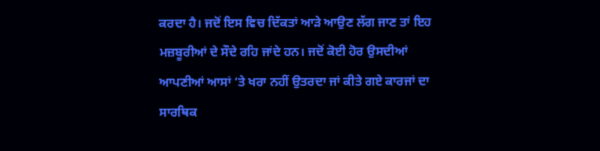ਕਰਦਾ ਹੈ। ਜਦੋਂ ਇਸ ਵਿਚ ਦਿੱਕਤਾਂ ਆੜੇ ਆਉਣ ਲੱਗ ਜਾਣ ਤਾਂ ਇਹ ਮਜ਼ਬੂਰੀਆਂ ਦੇ ਸੌਦੇ ਰਹਿ ਜਾਂਦੇ ਹਨ। ਜਦੋਂ ਕੋਈ ਹੋਰ ਉਸਦੀਆਂ ਆਪਣੀਆਂ ਆਸਾਂ ‘ਤੇ ਖਰਾ ਨਹੀਂ ਉਤਰਦਾ ਜਾਂ ਕੀਤੇ ਗਏ ਕਾਰਜਾਂ ਦਾ ਸਾਰਥਿਕ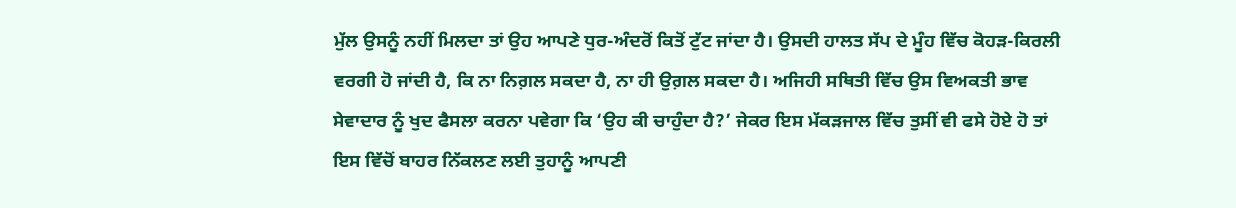ਮੁੱਲ ਉਸਨੂੰ ਨਹੀਂ ਮਿਲਦਾ ਤਾਂ ਉਹ ਆਪਣੇ ਧੁਰ-ਅੰਦਰੋਂ ਕਿਤੋਂ ਟੁੱਟ ਜਾਂਦਾ ਹੈ। ਉਸਦੀ ਹਾਲਤ ਸੱਪ ਦੇ ਮੂੰਹ ਵਿੱਚ ਕੋਹੜ-ਕਿਰਲੀ ਵਰਗੀ ਹੋ ਜਾਂਦੀ ਹੈ, ਕਿ ਨਾ ਨਿਗ਼ਲ ਸਕਦਾ ਹੈ, ਨਾ ਹੀ ਉਗ਼ਲ ਸਕਦਾ ਹੈ। ਅਜਿਹੀ ਸਥਿਤੀ ਵਿੱਚ ਉਸ ਵਿਅਕਤੀ ਭਾਵ ਸੇਵਾਦਾਰ ਨੂੰ ਖੁਦ ਫੈਸਲਾ ਕਰਨਾ ਪਵੇਗਾ ਕਿ ‘ਉਹ ਕੀ ਚਾਹੁੰਦਾ ਹੈ?’ ਜੇਕਰ ਇਸ ਮੱਕੜਜਾਲ ਵਿੱਚ ਤੁਸੀਂ ਵੀ ਫਸੇ ਹੋਏ ਹੋ ਤਾਂ ਇਸ ਵਿੱਚੋਂ ਬਾਹਰ ਨਿੱਕਲਣ ਲਈ ਤੁਹਾਨੂੰ ਆਪਣੀ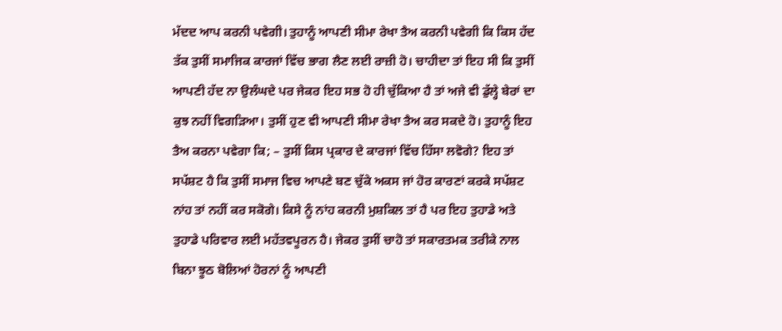ਮੱਦਦ ਆਪ ਕਰਨੀ ਪਵੇਗੀ। ਤੁਹਾਨੂੰ ਆਪਣੀ ਸੀਮਾ ਰੇਖਾ ਤੈਅ ਕਰਨੀ ਪਵੇਗੀ ਕਿ ਕਿਸ ਹੱਦ ਤੱਕ ਤੁਸੀਂ ਸਮਾਜਿਕ ਕਾਰਜਾਂ ਵਿੱਚ ਭਾਗ ਲੈਣ ਲਈ ਰਾਜ਼ੀ ਹੋ। ਚਾਹੀਦਾ ਤਾਂ ਇਹ ਸੀ ਕਿ ਤੁਸੀਂ ਆਪਣੀ ਹੱਦ ਨਾ ਉਲੰਘਦੇ ਪਰ ਜੇਕਰ ਇਹ ਸਭ ਹੋ ਹੀ ਚੁੱਕਿਆ ਹੈ ਤਾਂ ਅਜੇ ਵੀ ਡੁੱਲ੍ਹੇ ਬੇਰਾਂ ਦਾ ਕੁਝ ਨਹੀਂ ਵਿਗੜਿਆ। ਤੁਸੀਂ ਹੁਣ ਵੀ ਆਪਣੀ ਸੀਮਾ ਰੇਖਾ ਤੈਅ ਕਰ ਸਕਦੇ ਹੋ। ਤੁਹਾਨੂੰ ਇਹ ਤੈਅ ਕਰਨਾ ਪਵੇਗਾ ਕਿ; – ਤੁਸੀਂ ਕਿਸ ਪ੍ਰਕਾਰ ਦੇ ਕਾਰਜਾਂ ਵਿੱਚ ਹਿੱਸਾ ਲਵੋਗੇ? ਇਹ ਤਾਂ ਸਪੱਸ਼ਟ ਹੈ ਕਿ ਤੁਸੀਂ ਸਮਾਜ ਵਿਚ ਆਪਣੇ ਬਣ ਚੁੱਕੇ ਅਕਸ ਜਾਂ ਹੋਰ ਕਾਰਣਾਂ ਕਰਕੇ ਸਪੱਸ਼ਟ ਨਾਂਹ ਤਾਂ ਨਹੀਂ ਕਰ ਸਕੋਗੇ। ਕਿਸੇ ਨੂੰ ਨਾਂਹ ਕਰਨੀ ਮੁਸ਼ਕਿਲ ਤਾਂ ਹੈ ਪਰ ਇਹ ਤੁਹਾਡੇ ਅਤੇ ਤੁਹਾਡੇ ਪਰਿਵਾਰ ਲਈ ਮਹੱਤਵਪੂਰਨ ਹੈ। ਜੇਕਰ ਤੁਸੀਂ ਚਾਹੋ ਤਾਂ ਸਕਾਰਤਮਕ ਤਰੀਕੇ ਨਾਲ ਬਿਨਾ ਝੂਠ ਬੋਲਿਆਂ ਹੋਰਨਾਂ ਨੂੰ ਆਪਣੀ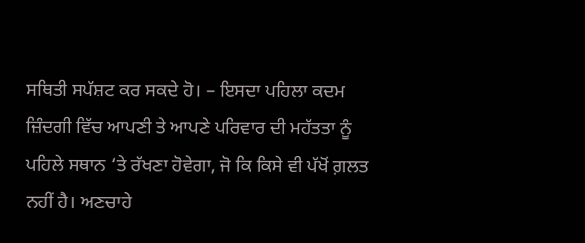ਸਥਿਤੀ ਸਪੱਸ਼ਟ ਕਰ ਸਕਦੇ ਹੋ। – ਇਸਦਾ ਪਹਿਲਾ ਕਦਮ ਜ਼ਿੰਦਗੀ ਵਿੱਚ ਆਪਣੀ ਤੇ ਆਪਣੇ ਪਰਿਵਾਰ ਦੀ ਮਹੱਤਤਾ ਨੂੰ ਪਹਿਲੇ ਸਥਾਨ ‘ਤੇ ਰੱਖਣਾ ਹੋਵੇਗਾ, ਜੋ ਕਿ ਕਿਸੇ ਵੀ ਪੱਖੋਂ ਗ਼ਲਤ ਨਹੀਂ ਹੈ। ਅਣਚਾਹੇ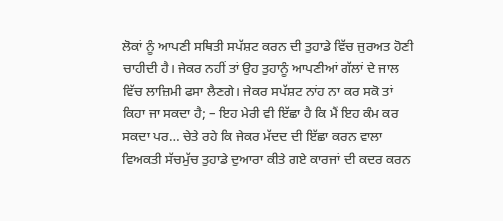ਲੋਕਾਂ ਨੂੰ ਆਪਣੀ ਸਥਿਤੀ ਸਪੱਸ਼ਟ ਕਰਨ ਦੀ ਤੁਹਾਡੇ ਵਿੱਚ ਜੁਰਅਤ ਹੋਣੀ ਚਾਹੀਦੀ ਹੈ। ਜੇਕਰ ਨਹੀਂ ਤਾਂ ਉਹ ਤੁਹਾਨੂੰ ਆਪਣੀਆਂ ਗੱਲਾਂ ਦੇ ਜਾਲ ਵਿੱਚ ਲਾਜ਼ਿਮੀ ਫਸਾ ਲੈਣਗੇ। ਜੇਕਰ ਸਪੱਸ਼ਟ ਨਾਂਹ ਨਾ ਕਰ ਸਕੋ ਤਾਂ ਕਿਹਾ ਜਾ ਸਕਦਾ ਹੈ; – ਇਹ ਮੇਰੀ ਵੀ ਇੱਛਾ ਹੈ ਕਿ ਮੈਂ ਇਹ ਕੰਮ ਕਰ ਸਕਦਾ ਪਰ… ਚੇਤੇ ਰਹੇ ਕਿ ਜੇਕਰ ਮੱਦਦ ਦੀ ਇੱਛਾ ਕਰਨ ਵਾਲਾ ਵਿਅਕਤੀ ਸੱਚਮੁੱਚ ਤੁਹਾਡੇ ਦੁਆਰਾ ਕੀਤੇ ਗਏ ਕਾਰਜਾਂ ਦੀ ਕਦਰ ਕਰਨ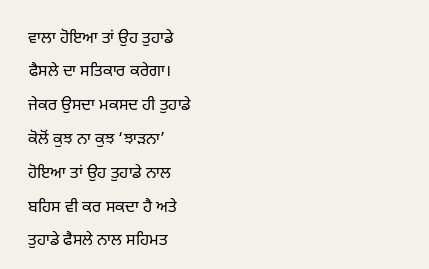ਵਾਲਾ ਹੋਇਆ ਤਾਂ ਉਹ ਤੁਹਾਡੇ ਫੈਸਲੇ ਦਾ ਸਤਿਕਾਰ ਕਰੇਗਾ। ਜੇਕਰ ਉਸਦਾ ਮਕਸਦ ਹੀ ਤੁਹਾਡੇ ਕੋਲੋਂ ਕੁਝ ਨਾ ਕੁਝ ‘ਝਾੜਨਾ’ ਹੋਇਆ ਤਾਂ ਉਹ ਤੁਹਾਡੇ ਨਾਲ ਬਹਿਸ ਵੀ ਕਰ ਸਕਦਾ ਹੈ ਅਤੇ ਤੁਹਾਡੇ ਫੈਸਲੇ ਨਾਲ ਸਹਿਮਤ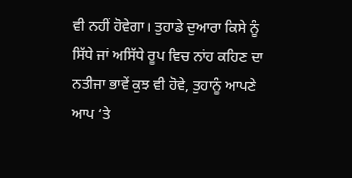ਵੀ ਨਹੀਂ ਹੋਵੇਗਾ। ਤੁਹਾਡੇ ਦੁਆਰਾ ਕਿਸੇ ਨੂੰ ਸਿੱਧੇ ਜਾਂ ਅਸਿੱਧੇ ਰੂਪ ਵਿਚ ਨਾਂਹ ਕਹਿਣ ਦਾ ਨਤੀਜਾ ਭਾਵੇਂ ਕੁਝ ਵੀ ਹੋਵੇ, ਤੁਹਾਨੂੰ ਆਪਣੇ ਆਪ ‘ਤੇ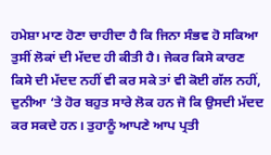ਹਮੇਸ਼ਾ ਮਾਣ ਹੋਣਾ ਚਾਹੀਦਾ ਹੈ ਕਿ ਜਿਨਾ ਸੰਭਵ ਹੋ ਸਕਿਆ ਤੁਸੀਂ ਲੋਕਾਂ ਦੀ ਮੱਦਦ ਹੀ ਕੀਤੀ ਹੈ। ਜੇਕਰ ਕਿਸੇ ਕਾਰਣ ਕਿਸੇ ਦੀ ਮੱਦਦ ਨਹੀਂ ਵੀ ਕਰ ਸਕੇ ਤਾਂ ਵੀ ਕੋਈ ਗੱਲ ਨਹੀਂ, ਦੁਨੀਆ ‘ਤੇ ਹੋਰ ਬਹੁਤ ਸਾਰੇ ਲੋਕ ਹਨ ਜੋ ਕਿ ਉਸਦੀ ਮੱਦਦ ਕਰ ਸਕਦੇ ਹਨ। ਤੁਹਾਨੂੰ ਆਪਣੇ ਆਪ ਪ੍ਰਤੀ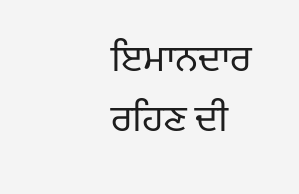ਇਮਾਨਦਾਰ ਰਹਿਣ ਦੀ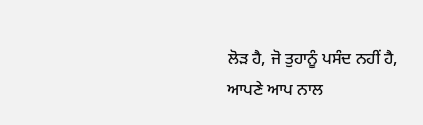ਲੋੜ ਹੈ, ਜੋ ਤੁਹਾਨੂੰ ਪਸੰਦ ਨਹੀਂ ਹੈ, ਆਪਣੇ ਆਪ ਨਾਲ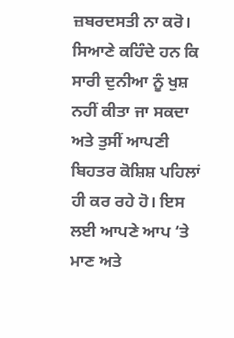ਜ਼ਬਰਦਸਤੀ ਨਾ ਕਰੋ। ਸਿਆਣੇ ਕਹਿੰਦੇ ਹਨ ਕਿ ਸਾਰੀ ਦੁਨੀਆ ਨੂੰ ਖੁਸ਼ ਨਹੀਂ ਕੀਤਾ ਜਾ ਸਕਦਾ ਅਤੇ ਤੁਸੀਂ ਆਪਣੀ ਬਿਹਤਰ ਕੋਸ਼ਿਸ਼ ਪਹਿਲਾਂ ਹੀ ਕਰ ਰਹੇ ਹੋ। ਇਸ ਲਈ ਆਪਣੇ ਆਪ ‘ਤੇ ਮਾਣ ਅਤੇ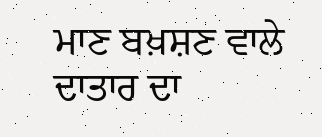ਮਾਣ ਬਖ਼ਸ਼ਣ ਵਾਲੇ ਦਾਤਾਰ ਦਾ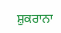ਸ਼ੁਕਰਾਨਾ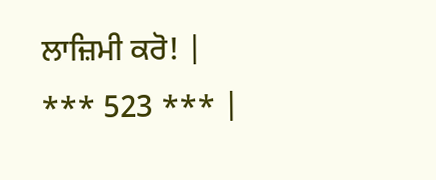ਲਾਜ਼ਿਮੀ ਕਰੋ! |
*** 523 *** |